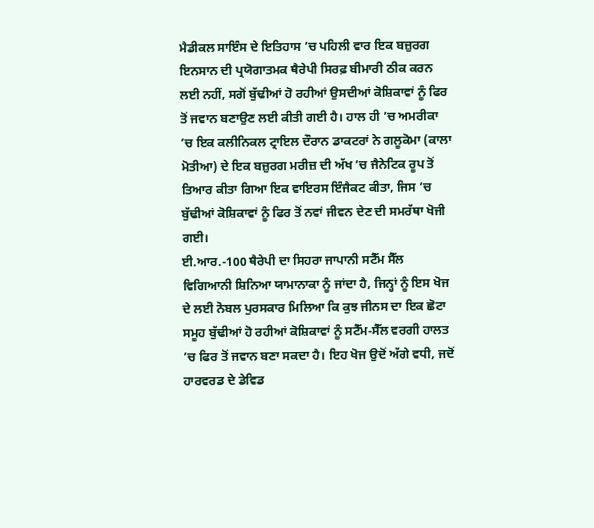ਮੈਡੀਕਲ ਸਾਇੰਸ ਦੇ ਇਤਿਹਾਸ ’ਚ ਪਹਿਲੀ ਵਾਰ ਇਕ ਬਜ਼ੁਰਗ ਇਨਸਾਨ ਦੀ ਪ੍ਰਯੋਗਾਤਮਕ ਥੈਰੇਪੀ ਸਿਰਫ਼ ਬੀਮਾਰੀ ਠੀਕ ਕਰਨ ਲਈ ਨਹੀਂ, ਸਗੋਂ ਬੁੱਢੀਆਂ ਹੋ ਰਹੀਆਂ ਉਸਦੀਆਂ ਕੋਸ਼ਿਕਾਵਾਂ ਨੂੰ ਫਿਰ ਤੋਂ ਜਵਾਨ ਬਣਾਉਣ ਲਈ ਕੀਤੀ ਗਈ ਹੈ। ਹਾਲ ਹੀ ’ਚ ਅਮਰੀਕਾ ’ਚ ਇਕ ਕਲੀਨਿਕਲ ਟ੍ਰਾਇਲ ਦੌਰਾਨ ਡਾਕਟਰਾਂ ਨੇ ਗਲੂਕੋਮਾ (ਕਾਲਾ ਮੋਤੀਆ) ਦੇ ਇਕ ਬਜ਼ੁਰਗ ਮਰੀਜ਼ ਦੀ ਅੱਖ ’ਚ ਜੈਨੇਟਿਕ ਰੂਪ ਤੋਂ ਤਿਆਰ ਕੀਤਾ ਗਿਆ ਇਕ ਵਾਇਰਸ ਇੰਜੈਕਟ ਕੀਤਾ, ਜਿਸ ’ਚ ਬੁੱਢੀਆਂ ਕੋਸ਼ਿਕਾਵਾਂ ਨੂੰ ਫਿਰ ਤੋਂ ਨਵਾਂ ਜੀਵਨ ਦੇਣ ਦੀ ਸਮਰੱਥਾ ਖੋਜੀ ਗਈ।
ਈ.ਆਰ.-100 ਥੈਰੇਪੀ ਦਾ ਸਿਹਰਾ ਜਾਪਾਨੀ ਸਟੈੱਮ ਸੈੱਲ ਵਿਗਿਆਨੀ ਸ਼ਿਨਿਆ ਯਾਮਾਨਾਕਾ ਨੂੰ ਜਾਂਦਾ ਹੈ, ਜਿਨ੍ਹਾਂ ਨੂੰ ਇਸ ਖੋਜ ਦੇ ਲਈ ਨੋਬਲ ਪੁਰਸਕਾਰ ਮਿਲਿਆ ਕਿ ਕੁਝ ਜੀਨਸ ਦਾ ਇਕ ਛੋਟਾ ਸਮੂਹ ਬੁੱਢੀਆਂ ਹੋ ਰਹੀਆਂ ਕੋਸ਼ਿਕਾਵਾਂ ਨੂੰ ਸਟੈੱਮ-ਸੈੱਲ ਵਰਗੀ ਹਾਲਤ ’ਚ ਫਿਰ ਤੋਂ ਜਵਾਨ ਬਣਾ ਸਕਦਾ ਹੈ। ਇਹ ਖੋਜ ਉਦੋਂ ਅੱਗੇ ਵਧੀ, ਜਦੋਂ ਹਾਰਵਰਡ ਦੇ ਡੇਵਿਡ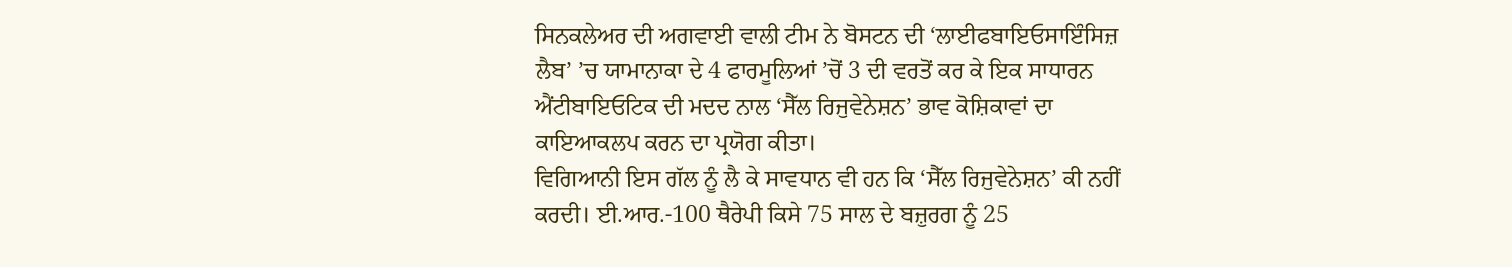ਸਿਨਕਲੇਅਰ ਦੀ ਅਗਵਾਈ ਵਾਲੀ ਟੀਮ ਨੇ ਬੋਸਟਨ ਦੀ ‘ਲਾਈਫਬਾਇਓਸਾਇੰਸਿਜ਼ ਲੈਬ’ ’ਚ ਯਾਮਾਨਾਕਾ ਦੇ 4 ਫਾਰਮੂਲਿਆਂ ’ਚੋਂ 3 ਦੀ ਵਰਤੋਂ ਕਰ ਕੇ ਇਕ ਸਾਧਾਰਨ ਐਂਟੀਬਾਇਓਟਿਕ ਦੀ ਮਦਦ ਨਾਲ ‘ਸੈੱਲ ਰਿਜੁਵੇਨੇਸ਼ਨ’ ਭਾਵ ਕੋਸ਼ਿਕਾਵਾਂ ਦਾ ਕਾਇਆਕਲਪ ਕਰਨ ਦਾ ਪ੍ਰਯੋਗ ਕੀਤਾ।
ਵਿਗਿਆਨੀ ਇਸ ਗੱਲ ਨੂੰ ਲੈ ਕੇ ਸਾਵਧਾਨ ਵੀ ਹਨ ਕਿ ‘ਸੈੱਲ ਰਿਜੁਵੇਨੇਸ਼ਨ’ ਕੀ ਨਹੀਂ ਕਰਦੀ। ਈ.ਆਰ.-100 ਥੈਰੇਪੀ ਕਿਸੇ 75 ਸਾਲ ਦੇ ਬਜ਼ੁਰਗ ਨੂੰ 25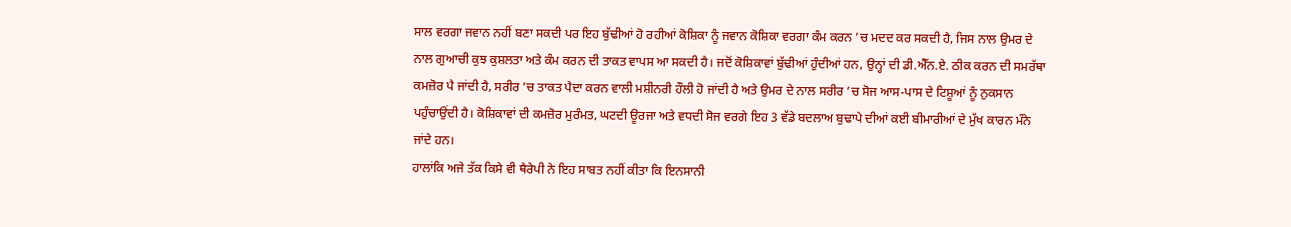ਸਾਲ ਵਰਗਾ ਜਵਾਨ ਨਹੀਂ ਬਣਾ ਸਕਦੀ ਪਰ ਇਹ ਬੁੱਢੀਆਂ ਹੋ ਰਹੀਆਂ ਕੋਸ਼ਿਕਾ ਨੂੰ ਜਵਾਨ ਕੋਸ਼ਿਕਾ ਵਰਗਾ ਕੰਮ ਕਰਨ ’ਚ ਮਦਦ ਕਰ ਸਕਦੀ ਹੈ, ਜਿਸ ਨਾਲ ਉਮਰ ਦੇ ਨਾਲ ਗੁਆਚੀ ਕੁਝ ਕੁਸ਼ਲਤਾ ਅਤੇ ਕੰਮ ਕਰਨ ਦੀ ਤਾਕਤ ਵਾਪਸ ਆ ਸਕਦੀ ਹੈ। ਜਦੋਂ ਕੋਸ਼ਿਕਾਵਾਂ ਬੁੱਢੀਆਂ ਹੁੰਦੀਆਂ ਹਨ, ਉਨ੍ਹਾਂ ਦੀ ਡੀ.ਐੱਨ.ਏ. ਠੀਕ ਕਰਨ ਦੀ ਸਮਰੱਥਾ ਕਮਜ਼ੋਰ ਪੈ ਜਾਂਦੀ ਹੈ, ਸਰੀਰ ’ਚ ਤਾਕਤ ਪੈਦਾ ਕਰਨ ਵਾਲੀ ਮਸ਼ੀਨਰੀ ਹੌਲੀ ਹੋ ਜਾਂਦੀ ਹੈ ਅਤੇ ਉਮਰ ਦੇ ਨਾਲ ਸਰੀਰ ’ਚ ਸੋਜ ਆਸ-ਪਾਸ ਦੇ ਟਿਸ਼ੂਆਂ ਨੂੰ ਨੁਕਸਾਨ ਪਹੁੰਚਾਉਂਦੀ ਹੈ। ਕੋਸ਼ਿਕਾਵਾਂ ਦੀ ਕਮਜ਼ੋਰ ਮੁਰੰਮਤ, ਘਟਦੀ ਊਰਜਾ ਅਤੇ ਵਧਦੀ ਸੋਜ ਵਰਗੇ ਇਹ 3 ਵੱਡੇ ਬਦਲਾਅ ਬੁਢਾਪੇ ਦੀਆਂ ਕਈ ਬੀਮਾਰੀਆਂ ਦੇ ਮੁੱਖ ਕਾਰਨ ਮੰਨੇ ਜਾਂਦੇ ਹਨ।
ਹਾਲਾਂਕਿ ਅਜੇ ਤੱਕ ਕਿਸੇ ਵੀ ਥੈਰੇਪੀ ਨੇ ਇਹ ਸਾਬਤ ਨਹੀਂ ਕੀਤਾ ਕਿ ਇਨਸਾਨੀ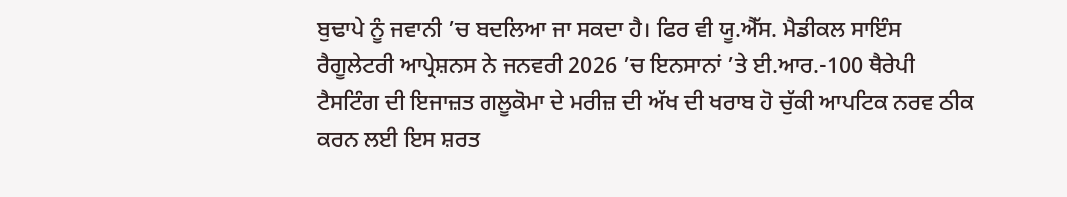ਬੁਢਾਪੇ ਨੂੰ ਜਵਾਨੀ ’ਚ ਬਦਲਿਆ ਜਾ ਸਕਦਾ ਹੈ। ਫਿਰ ਵੀ ਯੂ.ਐੱਸ. ਮੈਡੀਕਲ ਸਾਇੰਸ ਰੈਗੂਲੇਟਰੀ ਆਪ੍ਰੇਸ਼ਨਸ ਨੇ ਜਨਵਰੀ 2026 ’ਚ ਇਨਸਾਨਾਂ ’ਤੇ ਈ.ਆਰ.-100 ਥੈਰੇਪੀ ਟੈਸਟਿੰਗ ਦੀ ਇਜਾਜ਼ਤ ਗਲੂਕੋਮਾ ਦੇ ਮਰੀਜ਼ ਦੀ ਅੱਖ ਦੀ ਖਰਾਬ ਹੋ ਚੁੱਕੀ ਆਪਟਿਕ ਨਰਵ ਠੀਕ ਕਰਨ ਲਈ ਇਸ ਸ਼ਰਤ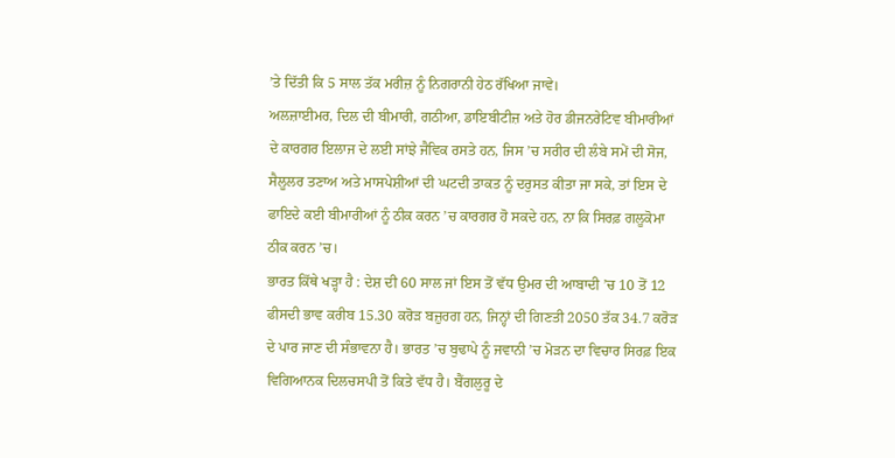’ਤੇ ਦਿੱਤੀ ਕਿ 5 ਸਾਲ ਤੱਕ ਮਰੀਜ਼ ਨੂੰ ਨਿਗਰਾਨੀ ਹੇਠ ਰੱਖਿਆ ਜਾਵੇ।
ਅਲਜ਼ਾਈਮਰ, ਦਿਲ ਦੀ ਬੀਮਾਰੀ, ਗਠੀਆ, ਡਾਇਬੀਟੀਜ਼ ਅਤੇ ਹੋਰ ਡੀਜਨਰੇਟਿਵ ਬੀਮਾਰੀਆਂ ਦੇ ਕਾਰਗਰ ਇਲਾਜ ਦੇ ਲਈ ਸਾਂਝੇ ਜੈਵਿਕ ਰਸਤੇ ਹਨ, ਜਿਸ ’ਚ ਸਰੀਰ ਦੀ ਲੰਬੇ ਸਮੇਂ ਦੀ ਸੋਜ, ਸੈਲੂਲਰ ਤਣਾਅ ਅਤੇ ਮਾਸਪੇਸ਼ੀਆਂ ਦੀ ਘਟਦੀ ਤਾਕਤ ਨੂੰ ਦਰੁਸਤ ਕੀਤਾ ਜਾ ਸਕੇ, ਤਾਂ ਇਸ ਦੇ ਫਾਇਦੇ ਕਈ ਬੀਮਾਰੀਆਂ ਨੂੰ ਠੀਕ ਕਰਨ ’ਚ ਕਾਰਗਰ ਹੋ ਸਕਦੇ ਹਨ, ਨਾ ਕਿ ਸਿਰਫ਼ ਗਲੂਕੋਮਾ ਠੀਕ ਕਰਨ ’ਚ।
ਭਾਰਤ ਕਿੱਥੇ ਖੜ੍ਹਾ ਹੈ : ਦੇਸ਼ ਦੀ 60 ਸਾਲ ਜਾਂ ਇਸ ਤੋਂ ਵੱਧ ਉਮਰ ਦੀ ਆਬਾਦੀ ’ਚ 10 ਤੋਂ 12 ਫੀਸਦੀ ਭਾਵ ਕਰੀਬ 15.30 ਕਰੋੜ ਬਜ਼ੁਰਗ ਹਨ, ਜਿਨ੍ਹਾਂ ਦੀ ਗਿਣਤੀ 2050 ਤੱਕ 34.7 ਕਰੋੜ ਦੇ ਪਾਰ ਜਾਣ ਦੀ ਸੰਭਾਵਨਾ ਹੈ। ਭਾਰਤ ’ਚ ਬੁਢਾਪੇ ਨੂੰ ਜਵਾਨੀ ’ਚ ਮੋੜਨ ਦਾ ਵਿਚਾਰ ਸਿਰਫ਼ ਇਕ ਵਿਗਿਆਨਕ ਦਿਲਚਸਪੀ ਤੋਂ ਕਿਤੇ ਵੱਧ ਹੈ। ਬੈਂਗਲੁਰੂ ਦੇ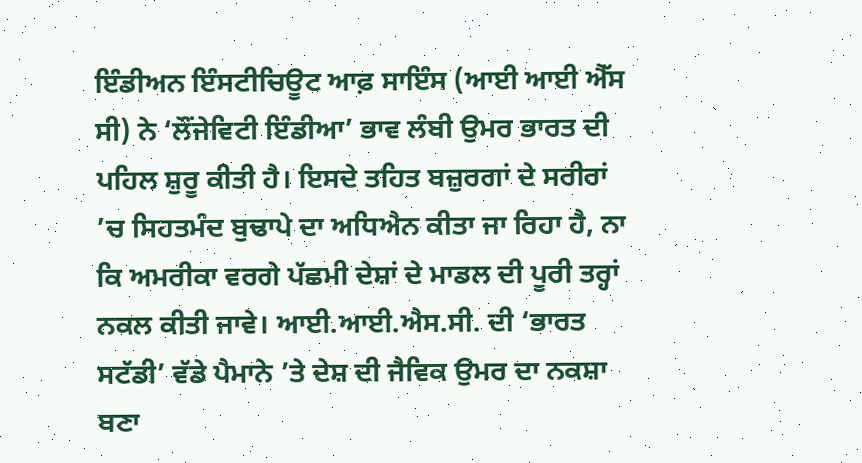ਇੰਡੀਅਨ ਇੰਸਟੀਚਿਊਟ ਆਫ਼ ਸਾਇੰਸ (ਆਈ ਆਈ ਐੱਸ ਸੀ) ਨੇ ‘ਲੌਂਜੇਵਿਟੀ ਇੰਡੀਆ’ ਭਾਵ ਲੰਬੀ ਉਮਰ ਭਾਰਤ ਦੀ ਪਹਿਲ ਸ਼ੁਰੂ ਕੀਤੀ ਹੈ। ਇਸਦੇ ਤਹਿਤ ਬਜ਼ੁਰਗਾਂ ਦੇ ਸਰੀਰਾਂ ’ਚ ਸਿਹਤਮੰਦ ਬੁਢਾਪੇ ਦਾ ਅਧਿਐਨ ਕੀਤਾ ਜਾ ਰਿਹਾ ਹੈ, ਨਾ ਕਿ ਅਮਰੀਕਾ ਵਰਗੇ ਪੱਛਮੀ ਦੇਸ਼ਾਂ ਦੇ ਮਾਡਲ ਦੀ ਪੂਰੀ ਤਰ੍ਹਾਂ ਨਕਲ ਕੀਤੀ ਜਾਵੇ। ਆਈ.ਆਈ.ਐਸ.ਸੀ. ਦੀ ‘ਭਾਰਤ ਸਟੱਡੀ’ ਵੱਡੇ ਪੈਮਾਨੇ ’ਤੇ ਦੇਸ਼ ਦੀ ਜੈਵਿਕ ਉਮਰ ਦਾ ਨਕਸ਼ਾ ਬਣਾ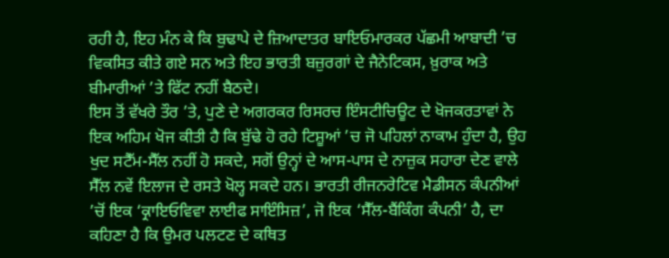ਰਹੀ ਹੈ, ਇਹ ਮੰਨ ਕੇ ਕਿ ਬੁਢਾਪੇ ਦੇ ਜ਼ਿਆਦਾਤਰ ਬਾਇਓਮਾਰਕਰ ਪੱਛਮੀ ਆਬਾਦੀ ’ਚ ਵਿਕਸਿਤ ਕੀਤੇ ਗਏ ਸਨ ਅਤੇ ਇਹ ਭਾਰਤੀ ਬਜ਼ੁਰਗਾਂ ਦੇ ਜੈਨੇਟਿਕਸ, ਖ਼ੁਰਾਕ ਅਤੇ ਬੀਮਾਰੀਆਂ ’ਤੇ ਫਿੱਟ ਨਹੀਂ ਬੈਠਦੇ।
ਇਸ ਤੋਂ ਵੱਖਰੇ ਤੌਰ ’ਤੇ, ਪੁਣੇ ਦੇ ਅਗਰਕਰ ਰਿਸਰਚ ਇੰਸਟੀਚਿਊਟ ਦੇ ਖੋਜਕਰਤਾਵਾਂ ਨੇ ਇਕ ਅਹਿਮ ਖੋਜ ਕੀਤੀ ਹੈ ਕਿ ਬੁੱਢੇ ਹੋ ਰਹੇ ਟਿਸ਼ੂਆਂ ’ਚ ਜੋ ਪਹਿਲਾਂ ਨਾਕਾਮ ਹੁੰਦਾ ਹੈ, ਉਹ ਖੁਦ ਸਟੈੱਮ-ਸੈੱਲ ਨਹੀਂ ਹੋ ਸਕਦੇ, ਸਗੋਂ ਉਨ੍ਹਾਂ ਦੇ ਆਸ-ਪਾਸ ਦੇ ਨਾਜ਼ੁਕ ਸਹਾਰਾ ਦੇਣ ਵਾਲੇ ਸੈੱਲ ਨਵੇਂ ਇਲਾਜ ਦੇ ਰਸਤੇ ਖੋਲ੍ਹ ਸਕਦੇ ਹਨ। ਭਾਰਤੀ ਰੀਜਨਰੇਟਿਵ ਮੈਡੀਸਨ ਕੰਪਨੀਆਂ ’ਚੋਂ ਇਕ ‘ਕ੍ਰਾਇਓਵਿਵਾ ਲਾਈਫ ਸਾਇੰਸਿਜ਼’, ਜੋ ਇਕ ‘ਸੈੱਲ-ਬੈਂਕਿੰਗ ਕੰਪਨੀ’ ਹੈ, ਦਾ ਕਹਿਣਾ ਹੈ ਕਿ ਉਮਰ ਪਲਟਣ ਦੇ ਕਥਿਤ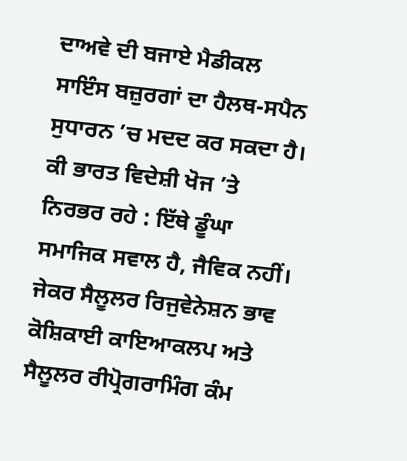ਦਾਅਵੇ ਦੀ ਬਜਾਏ ਮੈਡੀਕਲ ਸਾਇੰਸ ਬਜ਼ੁਰਗਾਂ ਦਾ ਹੈਲਥ-ਸਪੈਨ ਸੁਧਾਰਨ ’ਚ ਮਦਦ ਕਰ ਸਕਦਾ ਹੈ।
ਕੀ ਭਾਰਤ ਵਿਦੇਸ਼ੀ ਖੋਜ ’ਤੇ ਨਿਰਭਰ ਰਹੇ : ਇੱਥੇ ਡੂੰਘਾ ਸਮਾਜਿਕ ਸਵਾਲ ਹੈ, ਜੈਵਿਕ ਨਹੀਂ। ਜੇਕਰ ਸੈਲੂਲਰ ਰਿਜੁਵੇਨੇਸ਼ਨ ਭਾਵ ਕੋਸ਼ਿਕਾਈ ਕਾਇਆਕਲਪ ਅਤੇ ਸੈਲੂਲਰ ਰੀਪ੍ਰੋਗਰਾਮਿੰਗ ਕੰਮ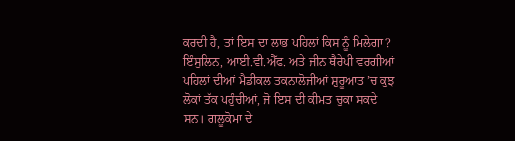ਕਰਦੀ ਹੈ, ਤਾਂ ਇਸ ਦਾ ਲਾਭ ਪਹਿਲਾਂ ਕਿਸ ਨੂੰ ਮਿਲੇਗਾ? ਇੰਸੁਲਿਨ, ਆਈ.ਵੀ.ਐੱਫ. ਅਤੇ ਜੀਨ ਥੈਰੇਪੀ ਵਰਗੀਆਂ ਪਹਿਲਾਂ ਦੀਆਂ ਮੈਡੀਕਲ ਤਕਨਾਲੋਜੀਆਂ ਸ਼ੁਰੂਆਤ ’ਚ ਕੁਝ ਲੋਕਾਂ ਤੱਕ ਪਹੁੰਚੀਆਂ, ਜੋ ਇਸ ਦੀ ਕੀਮਤ ਚੁਕਾ ਸਕਦੇ ਸਨ। ਗਲੂਕੋਮਾ ਦੇ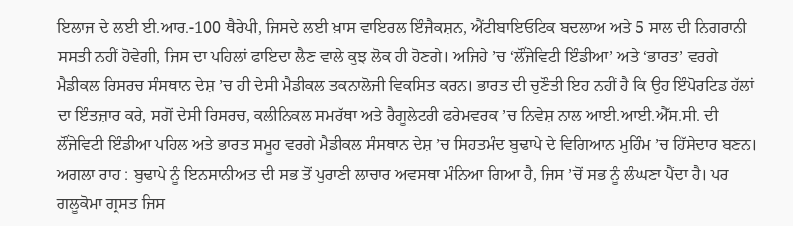ਇਲਾਜ ਦੇ ਲਈ ਈ.ਆਰ.-100 ਥੈਰੇਪੀ, ਜਿਸਦੇ ਲਈ ਖ਼ਾਸ ਵਾਇਰਲ ਇੰਜੈਕਸ਼ਨ, ਐਂਟੀਬਾਇਓਟਿਕ ਬਦਲਾਅ ਅਤੇ 5 ਸਾਲ ਦੀ ਨਿਗਰਾਨੀ ਸਸਤੀ ਨਹੀਂ ਹੋਵੇਗੀ, ਜਿਸ ਦਾ ਪਹਿਲਾਂ ਫਾਇਦਾ ਲੈਣ ਵਾਲੇ ਕੁਝ ਲੋਕ ਹੀ ਹੋਣਗੇ। ਅਜਿਹੇ ’ਚ ‘ਲੌਂਜੇਵਿਟੀ ਇੰਡੀਆ’ ਅਤੇ ‘ਭਾਰਤ’ ਵਰਗੇ ਮੈਡੀਕਲ ਰਿਸਰਚ ਸੰਸਥਾਨ ਦੇਸ਼ ’ਚ ਹੀ ਦੇਸੀ ਮੈਡੀਕਲ ਤਕਨਾਲੋਜੀ ਵਿਕਸਿਤ ਕਰਨ। ਭਾਰਤ ਦੀ ਚੁਣੌਤੀ ਇਹ ਨਹੀਂ ਹੈ ਕਿ ਉਹ ਇੰਪੋਰਟਿਡ ਹੱਲਾਂ ਦਾ ਇੰਤਜ਼ਾਰ ਕਰੇ, ਸਗੋਂ ਦੇਸੀ ਰਿਸਰਚ, ਕਲੀਨਿਕਲ ਸਮਰੱਥਾ ਅਤੇ ਰੈਗੂਲੇਟਰੀ ਫਰੇਮਵਰਕ ’ਚ ਨਿਵੇਸ਼ ਨਾਲ ਆਈ.ਆਈ.ਐੱਸ.ਸੀ. ਦੀ ਲੌਂਜੇਵਿਟੀ ਇੰਡੀਆ ਪਹਿਲ ਅਤੇ ਭਾਰਤ ਸਮੂਹ ਵਰਗੇ ਮੈਡੀਕਲ ਸੰਸਥਾਨ ਦੇਸ਼ ’ਚ ਸਿਹਤਮੰਦ ਬੁਢਾਪੇ ਦੇ ਵਿਗਿਆਨ ਮੁਹਿੰਮ ’ਚ ਹਿੱਸੇਦਾਰ ਬਣਨ।
ਅਗਲਾ ਰਾਹ : ਬੁਢਾਪੇ ਨੂੰ ਇਨਸਾਨੀਅਤ ਦੀ ਸਭ ਤੋਂ ਪੁਰਾਣੀ ਲਾਚਾਰ ਅਵਸਥਾ ਮੰਨਿਆ ਗਿਆ ਹੈ, ਜਿਸ ’ਚੋਂ ਸਭ ਨੂੰ ਲੰਘਣਾ ਪੈਂਦਾ ਹੈ। ਪਰ ਗਲੂਕੋਮਾ ਗ੍ਰਸਤ ਜਿਸ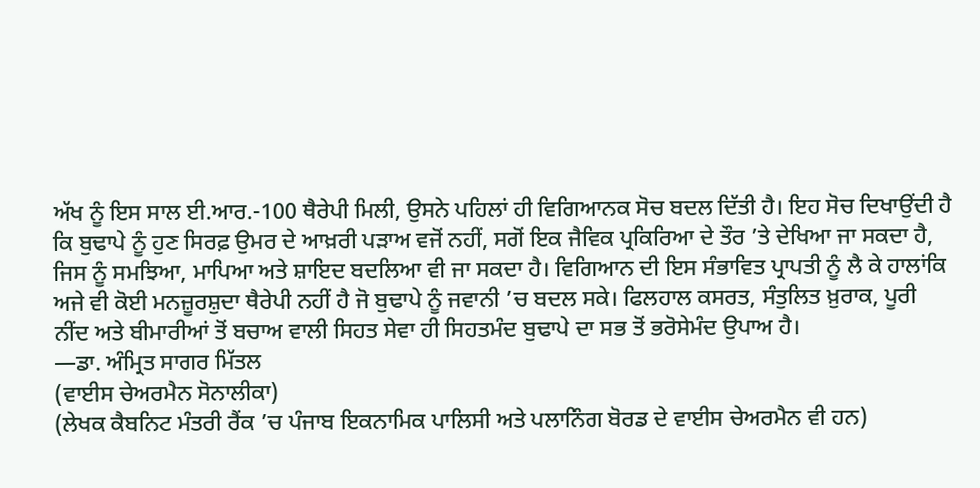ਅੱਖ ਨੂੰ ਇਸ ਸਾਲ ਈ.ਆਰ.-100 ਥੈਰੇਪੀ ਮਿਲੀ, ਉਸਨੇ ਪਹਿਲਾਂ ਹੀ ਵਿਗਿਆਨਕ ਸੋਚ ਬਦਲ ਦਿੱਤੀ ਹੈ। ਇਹ ਸੋਚ ਦਿਖਾਉਂਦੀ ਹੈ ਕਿ ਬੁਢਾਪੇ ਨੂੰ ਹੁਣ ਸਿਰਫ਼ ਉਮਰ ਦੇ ਆਖ਼ਰੀ ਪੜਾਅ ਵਜੋਂ ਨਹੀਂ, ਸਗੋਂ ਇਕ ਜੈਵਿਕ ਪ੍ਰਕਿਰਿਆ ਦੇ ਤੌਰ ’ਤੇ ਦੇਖਿਆ ਜਾ ਸਕਦਾ ਹੈ, ਜਿਸ ਨੂੰ ਸਮਝਿਆ, ਮਾਪਿਆ ਅਤੇ ਸ਼ਾਇਦ ਬਦਲਿਆ ਵੀ ਜਾ ਸਕਦਾ ਹੈ। ਵਿਗਿਆਨ ਦੀ ਇਸ ਸੰਭਾਵਿਤ ਪ੍ਰਾਪਤੀ ਨੂੰ ਲੈ ਕੇ ਹਾਲਾਂਕਿ ਅਜੇ ਵੀ ਕੋਈ ਮਨਜ਼ੂਰਸ਼ੁਦਾ ਥੈਰੇਪੀ ਨਹੀਂ ਹੈ ਜੋ ਬੁਢਾਪੇ ਨੂੰ ਜਵਾਨੀ ’ਚ ਬਦਲ ਸਕੇ। ਫਿਲਹਾਲ ਕਸਰਤ, ਸੰਤੁਲਿਤ ਖ਼ੁਰਾਕ, ਪੂਰੀ ਨੀਂਦ ਅਤੇ ਬੀਮਾਰੀਆਂ ਤੋਂ ਬਚਾਅ ਵਾਲੀ ਸਿਹਤ ਸੇਵਾ ਹੀ ਸਿਹਤਮੰਦ ਬੁਢਾਪੇ ਦਾ ਸਭ ਤੋਂ ਭਰੋਸੇਮੰਦ ਉਪਾਅ ਹੈ।
—ਡਾ. ਅੰਮ੍ਰਿਤ ਸਾਗਰ ਮਿੱਤਲ
(ਵਾਈਸ ਚੇਅਰਮੈਨ ਸੋਨਾਲੀਕਾ)
(ਲੇਖਕ ਕੈਬਨਿਟ ਮੰਤਰੀ ਰੈਂਕ ’ਚ ਪੰਜਾਬ ਇਕਨਾਮਿਕ ਪਾਲਿਸੀ ਅਤੇ ਪਲਾਨਿੰਗ ਬੋਰਡ ਦੇ ਵਾਈਸ ਚੇਅਰਮੈਨ ਵੀ ਹਨ)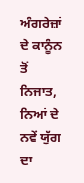ਅੰਗਰੇਜ਼ਾਂ ਦੇ ਕਾਨੂੰਨ ਤੋਂ ਨਿਜਾਤ, ਨਿਆਂ ਦੇ ਨਵੇਂ ਯੁੱਗ ਦਾ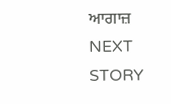ਆਗਾਜ਼
NEXT STORY